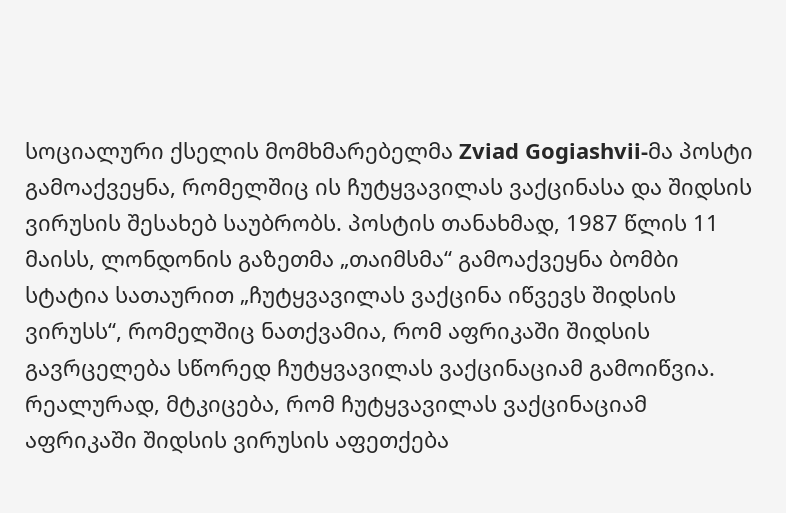სოციალური ქსელის მომხმარებელმა Zviad Gogiashvii-მა პოსტი გამოაქვეყნა, რომელშიც ის ჩუტყვავილას ვაქცინასა და შიდსის ვირუსის შესახებ საუბრობს. პოსტის თანახმად, 1987 წლის 11 მაისს, ლონდონის გაზეთმა „თაიმსმა“ გამოაქვეყნა ბომბი სტატია სათაურით „ჩუტყვავილას ვაქცინა იწვევს შიდსის ვირუსს“, რომელშიც ნათქვამია, რომ აფრიკაში შიდსის გავრცელება სწორედ ჩუტყვავილას ვაქცინაციამ გამოიწვია. რეალურად, მტკიცება, რომ ჩუტყვავილას ვაქცინაციამ აფრიკაში შიდსის ვირუსის აფეთქება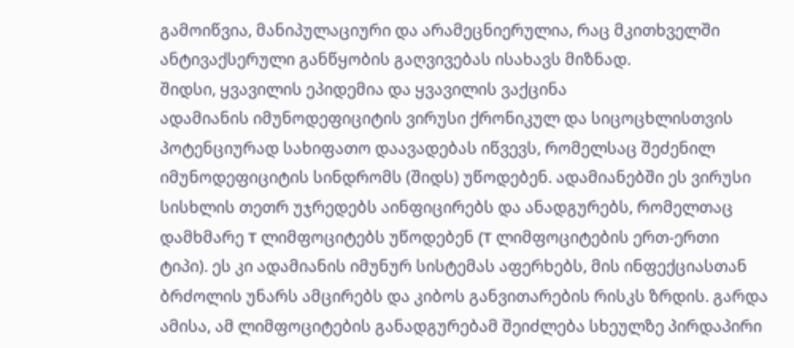გამოიწვია, მანიპულაციური და არამეცნიერულია, რაც მკითხველში ანტივაქსერული განწყობის გაღვივებას ისახავს მიზნად.
შიდსი, ყვავილის ეპიდემია და ყვავილის ვაქცინა
ადამიანის იმუნოდეფიციტის ვირუსი ქრონიკულ და სიცოცხლისთვის პოტენციურად სახიფათო დაავადებას იწვევს, რომელსაც შეძენილ იმუნოდეფიციტის სინდრომს (შიდს) უწოდებენ. ადამიანებში ეს ვირუსი სისხლის თეთრ უჯრედებს აინფიცირებს და ანადგურებს, რომელთაც დამხმარე T ლიმფოციტებს უწოდებენ (T ლიმფოციტების ერთ-ერთი ტიპი). ეს კი ადამიანის იმუნურ სისტემას აფერხებს, მის ინფექციასთან ბრძოლის უნარს ამცირებს და კიბოს განვითარების რისკს ზრდის. გარდა ამისა, ამ ლიმფოციტების განადგურებამ შეიძლება სხეულზე პირდაპირი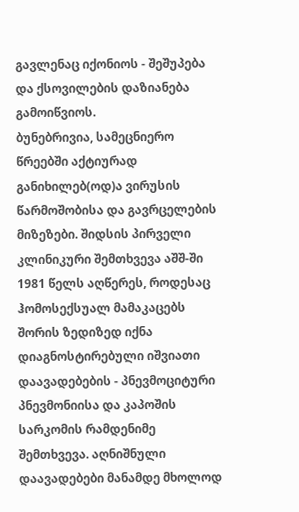გავლენაც იქონიოს - შეშუპება და ქსოვილების დაზიანება გამოიწვიოს.
ბუნებრივია, სამეცნიერო წრეებში აქტიურად განიხილებ(ოდ)ა ვირუსის წარმოშობისა და გავრცელების მიზეზები. შიდსის პირველი კლინიკური შემთხვევა აშშ-ში 1981 წელს აღწერეს, როდესაც ჰომოსექსუალ მამაკაცებს შორის ზედიზედ იქნა დიაგნოსტირებული იშვიათი დაავადებების - პნევმოციტური პნევმონიისა და კაპოშის სარკომის რამდენიმე შემთხვევა. აღნიშნული დაავადებები მანამდე მხოლოდ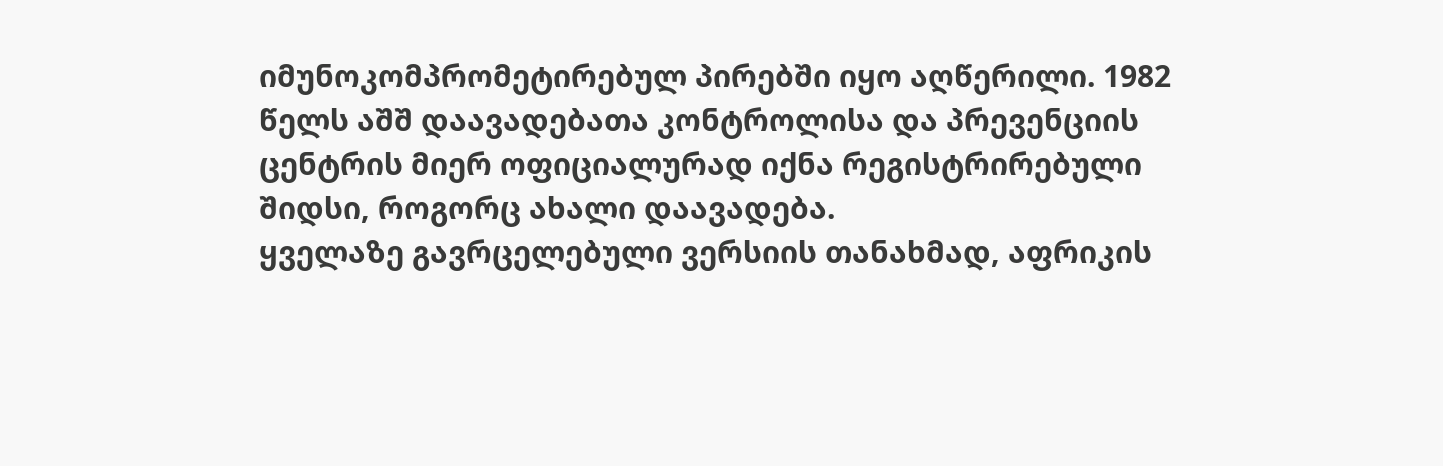იმუნოკომპრომეტირებულ პირებში იყო აღწერილი. 1982 წელს აშშ დაავადებათა კონტროლისა და პრევენციის ცენტრის მიერ ოფიციალურად იქნა რეგისტრირებული შიდსი, როგორც ახალი დაავადება.
ყველაზე გავრცელებული ვერსიის თანახმად, აფრიკის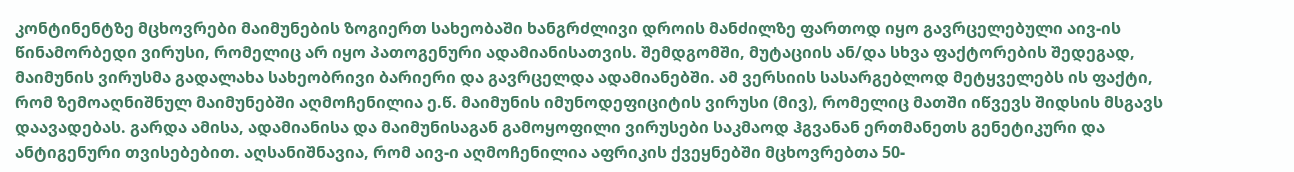კონტინენტზე მცხოვრები მაიმუნების ზოგიერთ სახეობაში ხანგრძლივი დროის მანძილზე ფართოდ იყო გავრცელებული აივ-ის წინამორბედი ვირუსი, რომელიც არ იყო პათოგენური ადამიანისათვის. შემდგომში, მუტაციის ან/და სხვა ფაქტორების შედეგად, მაიმუნის ვირუსმა გადალახა სახეობრივი ბარიერი და გავრცელდა ადამიანებში. ამ ვერსიის სასარგებლოდ მეტყველებს ის ფაქტი, რომ ზემოაღნიშნულ მაიმუნებში აღმოჩენილია ე.წ. მაიმუნის იმუნოდეფიციტის ვირუსი (მივ), რომელიც მათში იწვევს შიდსის მსგავს დაავადებას. გარდა ამისა, ადამიანისა და მაიმუნისაგან გამოყოფილი ვირუსები საკმაოდ ჰგვანან ერთმანეთს გენეტიკური და ანტიგენური თვისებებით. აღსანიშნავია, რომ აივ-ი აღმოჩენილია აფრიკის ქვეყნებში მცხოვრებთა 50-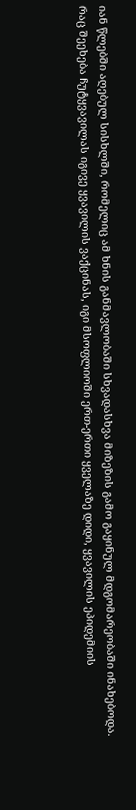იან წლებში აღებულ სისხლში, რომელიც ამ ხნის განმავლობაში სხვადასხვა მიზეზის გამო გაყინულ მდგომარეობაში ინახებოდა.
რაც შეეხება ჩუტყვავილას იგივე ყვავილის ვაქცინას, იგი მსოფლიოში ერთ-ერთი ყველაზე დიდი, ყვავილის ეპიდემიის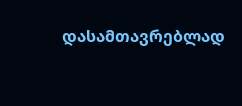დასამთავრებლად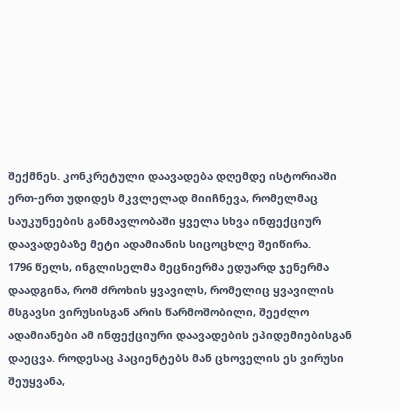შექმნეს. კონკრეტული დაავადება დღემდე ისტორიაში ერთ-ერთ უდიდეს მკვლელად მიიჩნევა, რომელმაც საუკუნეების განმავლობაში ყველა სხვა ინფექციურ დაავადებაზე მეტი ადამიანის სიცოცხლე შეიწირა.
1796 წელს, ინგლისელმა მეცნიერმა ედუარდ ჯენერმა დაადგინა, რომ ძროხის ყვავილს, რომელიც ყვავილის მსგავსი ვირუსისგან არის წარმოშობილი, შეეძლო ადამიანები ამ ინფექციური დაავადების ეპიდემიებისგან დაეცვა. როდესაც პაციენტებს მან ცხოველის ეს ვირუსი შეუყვანა,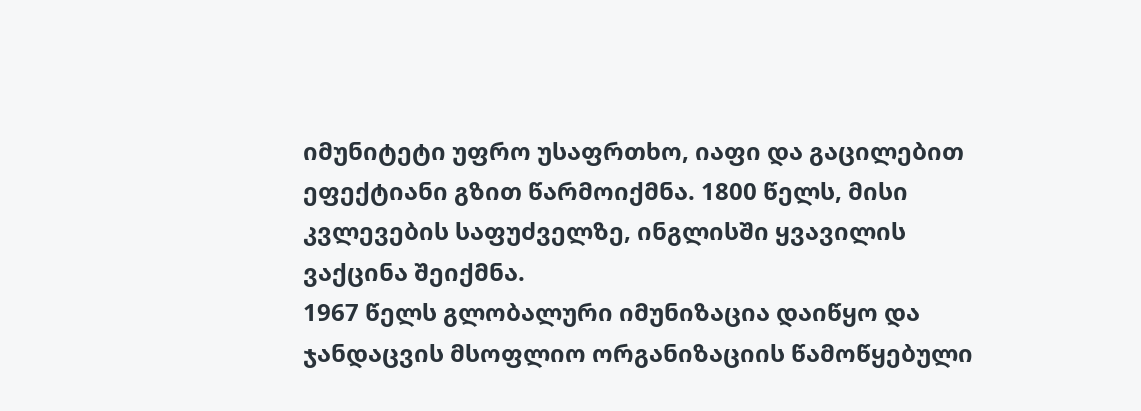იმუნიტეტი უფრო უსაფრთხო, იაფი და გაცილებით ეფექტიანი გზით წარმოიქმნა. 1800 წელს, მისი კვლევების საფუძველზე, ინგლისში ყვავილის ვაქცინა შეიქმნა.
1967 წელს გლობალური იმუნიზაცია დაიწყო და ჯანდაცვის მსოფლიო ორგანიზაციის წამოწყებული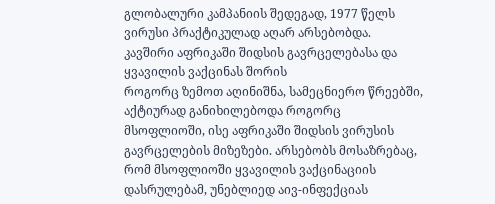გლობალური კამპანიის შედეგად, 1977 წელს ვირუსი პრაქტიკულად აღარ არსებობდა.
კავშირი აფრიკაში შიდსის გავრცელებასა და ყვავილის ვაქცინას შორის
როგორც ზემოთ აღინიშნა, სამეცნიერო წრეებში, აქტიურად განიხილებოდა როგორც მსოფლიოში, ისე აფრიკაში შიდსის ვირუსის გავრცელების მიზეზები. არსებობს მოსაზრებაც, რომ მსოფლიოში ყვავილის ვაქცინაციის დასრულებამ, უნებლიედ აივ-ინფექციას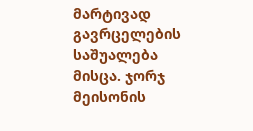მარტივად გავრცელების საშუალება მისცა. ჯორჯ მეისონის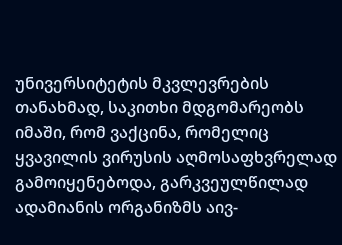უნივერსიტეტის მკვლევრების თანახმად, საკითხი მდგომარეობს იმაში, რომ ვაქცინა, რომელიც ყვავილის ვირუსის აღმოსაფხვრელად გამოიყენებოდა, გარკვეულწილად ადამიანის ორგანიზმს აივ-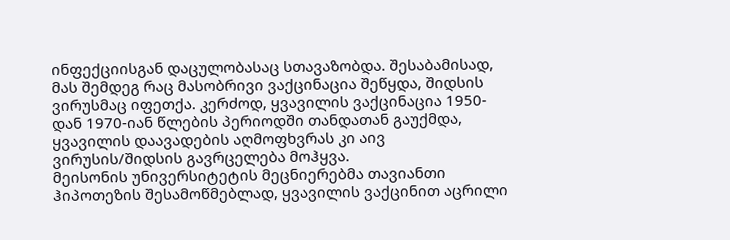ინფექციისგან დაცულობასაც სთავაზობდა. შესაბამისად, მას შემდეგ რაც მასობრივი ვაქცინაცია შეწყდა, შიდსის ვირუსმაც იფეთქა. კერძოდ, ყვავილის ვაქცინაცია 1950-დან 1970-იან წლების პერიოდში თანდათან გაუქმდა, ყვავილის დაავადების აღმოფხვრას კი აივ ვირუსის/შიდსის გავრცელება მოჰყვა.
მეისონის უნივერსიტეტის მეცნიერებმა თავიანთი ჰიპოთეზის შესამოწმებლად, ყვავილის ვაქცინით აცრილი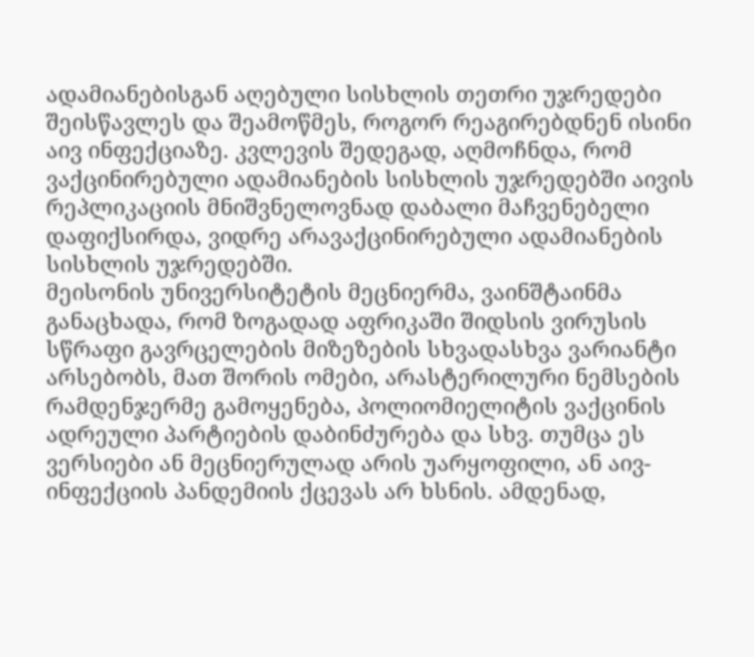ადამიანებისგან აღებული სისხლის თეთრი უჯრედები შეისწავლეს და შეამოწმეს, როგორ რეაგირებდნენ ისინი აივ ინფექციაზე. კვლევის შედეგად, აღმოჩნდა, რომ ვაქცინირებული ადამიანების სისხლის უჯრედებში აივის რეპლიკაციის მნიშვნელოვნად დაბალი მაჩვენებელი დაფიქსირდა, ვიდრე არავაქცინირებული ადამიანების სისხლის უჯრედებში.
მეისონის უნივერსიტეტის მეცნიერმა, ვაინშტაინმა განაცხადა, რომ ზოგადად აფრიკაში შიდსის ვირუსის სწრაფი გავრცელების მიზეზების სხვადასხვა ვარიანტი არსებობს, მათ შორის ომები, არასტერილური ნემსების რამდენჯერმე გამოყენება, პოლიომიელიტის ვაქცინის ადრეული პარტიების დაბინძურება და სხვ. თუმცა ეს ვერსიები ან მეცნიერულად არის უარყოფილი, ან აივ-ინფექციის პანდემიის ქცევას არ ხსნის. ამდენად,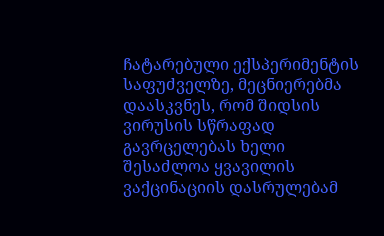ჩატარებული ექსპერიმენტის საფუძველზე, მეცნიერებმა დაასკვნეს, რომ შიდსის ვირუსის სწრაფად გავრცელებას ხელი შესაძლოა ყვავილის ვაქცინაციის დასრულებამ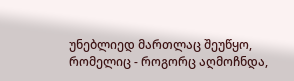უნებლიედ მართლაც შეუწყო, რომელიც - როგორც აღმოჩნდა,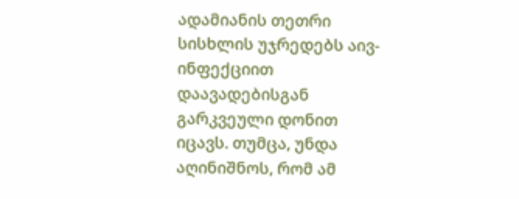ადამიანის თეთრი სისხლის უჯრედებს აივ-ინფექციით დაავადებისგან გარკვეული დონით იცავს. თუმცა, უნდა აღინიშნოს, რომ ამ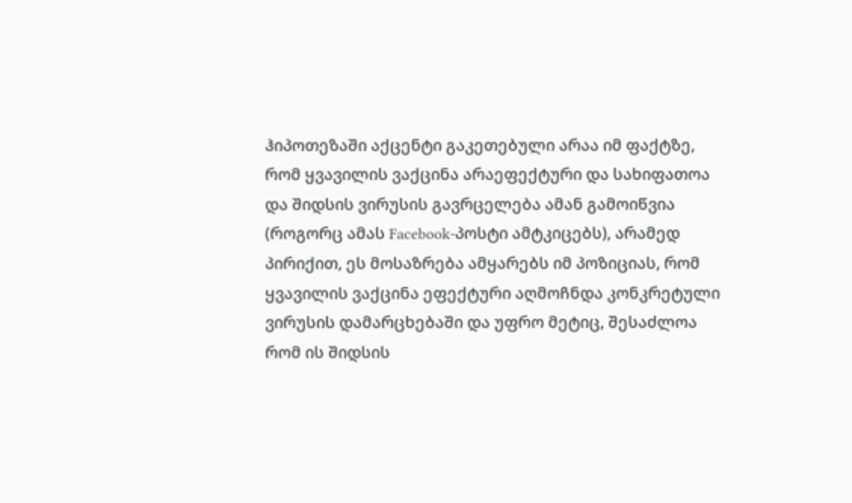ჰიპოთეზაში აქცენტი გაკეთებული არაა იმ ფაქტზე, რომ ყვავილის ვაქცინა არაეფექტური და სახიფათოა და შიდსის ვირუსის გავრცელება ამან გამოიწვია (როგორც ამას Facebook-პოსტი ამტკიცებს), არამედ პირიქით, ეს მოსაზრება ამყარებს იმ პოზიციას, რომ ყვავილის ვაქცინა ეფექტური აღმოჩნდა კონკრეტული ვირუსის დამარცხებაში და უფრო მეტიც, შესაძლოა რომ ის შიდსის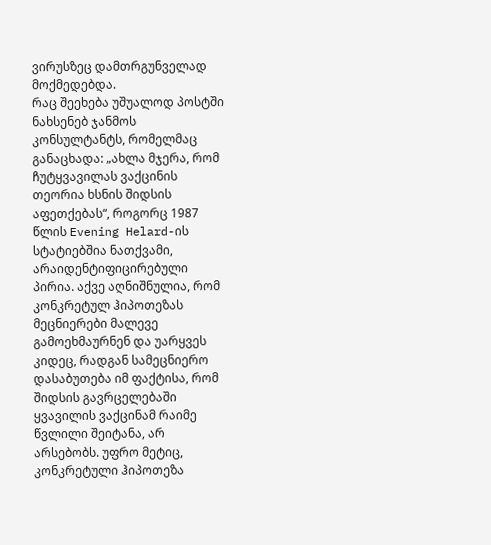ვირუსზეც დამთრგუნველად მოქმედებდა.
რაც შეეხება უშუალოდ პოსტში ნახსენებ ჯანმოს კონსულტანტს, რომელმაც განაცხადა: „ახლა მჯერა, რომ ჩუტყვავილას ვაქცინის თეორია ხსნის შიდსის აფეთქებას“, როგორც 1987 წლის Evening Helard-ის სტატიებშია ნათქვამი, არაიდენტიფიცირებული პირია. აქვე აღნიშნულია, რომ კონკრეტულ ჰიპოთეზას მეცნიერები მალევე გამოეხმაურნენ და უარყვეს კიდეც, რადგან სამეცნიერო დასაბუთება იმ ფაქტისა, რომ შიდსის გავრცელებაში ყვავილის ვაქცინამ რაიმე წვლილი შეიტანა, არ არსებობს. უფრო მეტიც, კონკრეტული ჰიპოთეზა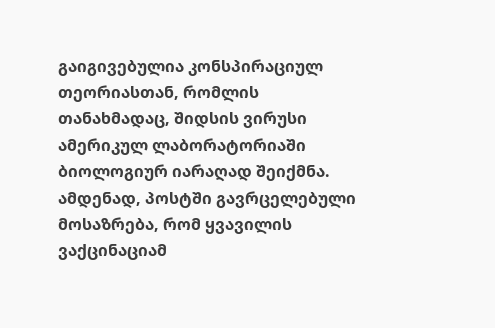გაიგივებულია კონსპირაციულ თეორიასთან, რომლის თანახმადაც, შიდსის ვირუსი ამერიკულ ლაბორატორიაში ბიოლოგიურ იარაღად შეიქმნა.
ამდენად, პოსტში გავრცელებული მოსაზრება, რომ ყვავილის ვაქცინაციამ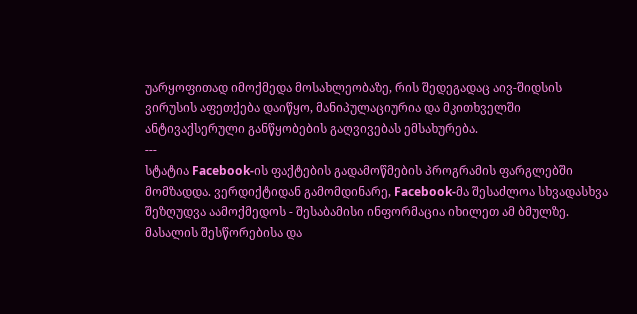უარყოფითად იმოქმედა მოსახლეობაზე, რის შედეგადაც აივ-შიდსის ვირუსის აფეთქება დაიწყო, მანიპულაციურია და მკითხველში ანტივაქსერული განწყობების გაღვივებას ემსახურება.
---
სტატია Facebook-ის ფაქტების გადამოწმების პროგრამის ფარგლებში მომზადდა. ვერდიქტიდან გამომდინარე, Facebook-მა შესაძლოა სხვადასხვა შეზღუდვა აამოქმედოს - შესაბამისი ინფორმაცია იხილეთ ამ ბმულზე. მასალის შესწორებისა და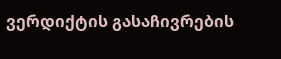ვერდიქტის გასაჩივრების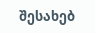შესახებ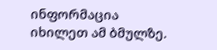ინფორმაცია იხილეთ ამ ბმულზე.